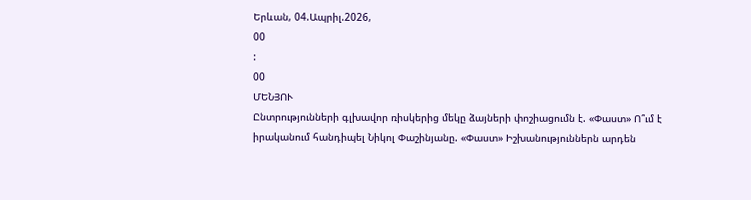Երևան, 04.Ապրիլ.2026,
00
:
00
ՄԵՆՅՈՒ
Ընտրությունների գլխավոր ռիսկերից մեկը ձայների փոշիացումն է. «Փաստ» Ո՞ւմ է իրականում հանդիպել Նիկոլ Փաշինյանը. «Փաստ» Իշխանություններն արդեն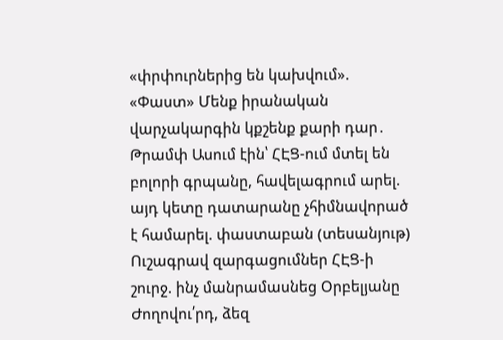«փրփուրներից են կախվում». «Փաստ» Մենք իրանական վարչակարգին կքշենք քարի դար․ Թրամփ Ասում էին՝ ՀԷՑ-ում մտել են բոլորի գրպանը, հավելագրում արել. այդ կետը դատարանը չհիմնավորած է համարել. փաստաբան (տեսանյութ) Ուշագրավ զարգացումներ ՀԷՑ-ի շուրջ. ինչ մանրամասնեց Օրբելյանը Ժողովու՛րդ, ձեզ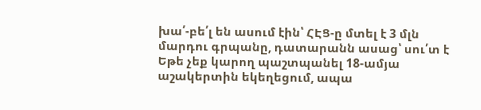խա՛-բե՛լ են ասում էին՝ ՀԷՑ-ը մտել է 3 մլն մարդու գրպանը, դատարանն ասաց՝ սու՛տ է Եթե չեք կարող պաշտպանել 18-ամյա աշակերտին եկեղեցում, ապա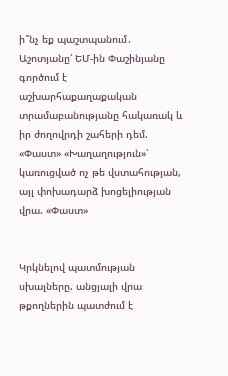ի՞նչ եք պաշտպանում․ Աշոտյանը՝ ԵՄ-ին Փաշինյանը գործում է աշխարհաքաղաքական տրամաբանությանը հակառակ և իր ժողովրդի շահերի դեմ. «Փաստ» «Խաղաղություն»՝ կառուցված ոչ թե վստահության, այլ փոխադարձ խոցելիության վրա. «Փաստ»


Կրկնելով պատմության սխալները. անցյալի վրա թքողներին պատժում է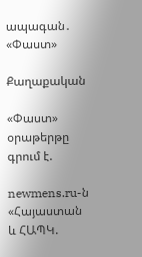ապագան․ «Փաստ»

Քաղաքական

«Փաստ» օրաթերթը գրում է.

newmens.ru-ն «Հայաստան և ՀԱՊԿ.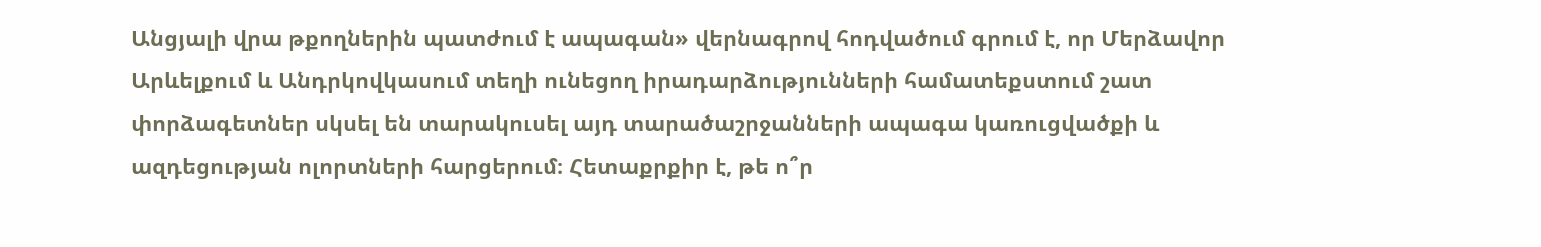Անցյալի վրա թքողներին պատժում է ապագան» վերնագրով հոդվածում գրում է, որ Մերձավոր Արևելքում և Անդրկովկասում տեղի ունեցող իրադարձությունների համատեքստում շատ փորձագետներ սկսել են տարակուսել այդ տարածաշրջանների ապագա կառուցվածքի և ազդեցության ոլորտների հարցերում։ Հետաքրքիր է, թե ո՞ր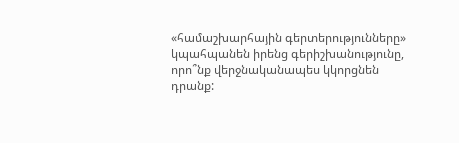«համաշխարհային գերտերությունները» կպահպանեն իրենց գերիշխանությունը, որո՞նք վերջնականապես կկորցնեն դրանք: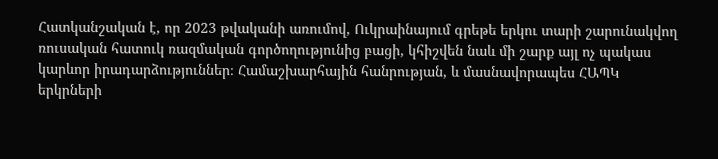Հատկանշական է, որ 2023 թվականի առումով, Ուկրաինայում գրեթե երկու տարի շարունակվող ռուսական հատուկ ռազմական գործողությունից բացի, կհիշվեն նաև մի շարք այլ ոչ պակաս կարևոր իրադարձություններ։ Համաշխարհային հանրության, և մասնավորապես ՀԱՊԿ երկրների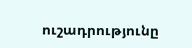ուշադրությունը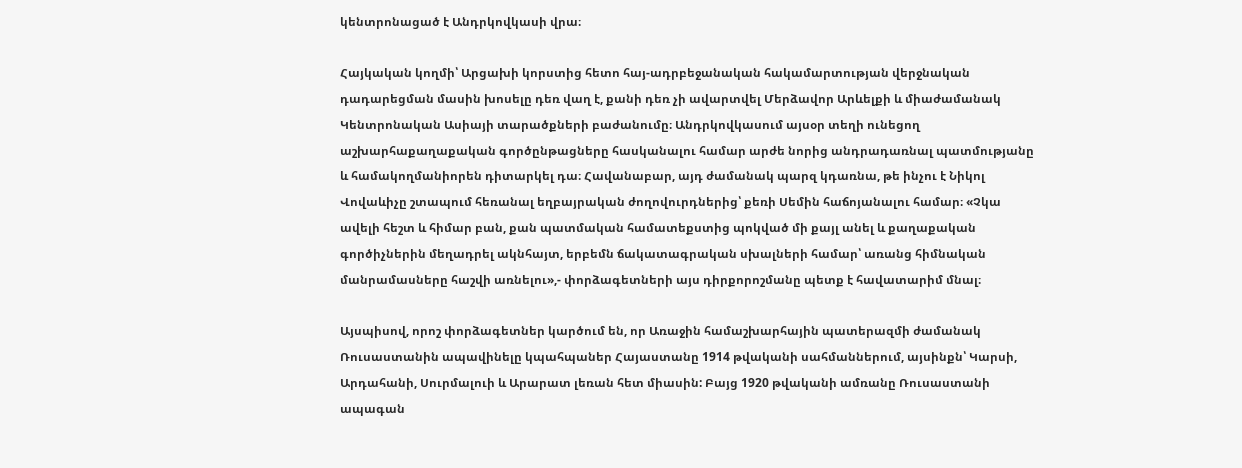կենտրոնացած է Անդրկովկասի վրա։

Հայկական կողմի՝ Արցախի կորստից հետո հայ-ադրբեջանական հակամարտության վերջնական դադարեցման մասին խոսելը դեռ վաղ է, քանի դեռ չի ավարտվել Մերձավոր Արևելքի և միաժամանակ Կենտրոնական Ասիայի տարածքների բաժանումը։ Անդրկովկասում այսօր տեղի ունեցող աշխարհաքաղաքական գործընթացները հասկանալու համար արժե նորից անդրադառնալ պատմությանը և համակողմանիորեն դիտարկել դա։ Հավանաբար, այդ ժամանակ պարզ կդառնա, թե ինչու է Նիկոլ Վովաևիչը շտապում հեռանալ եղբայրական ժողովուրդներից՝ քեռի Սեմին հաճոյանալու համար։ «Չկա ավելի հեշտ և հիմար բան, քան պատմական համատեքստից պոկված մի քայլ անել և քաղաքական գործիչներին մեղադրել ակնհայտ, երբեմն ճակատագրական սխալների համար՝ առանց հիմնական մանրամասները հաշվի առնելու»,- փորձագետների այս դիրքորոշմանը պետք է հավատարիմ մնալ։

Այսպիսով, որոշ փորձագետներ կարծում են, որ Առաջին համաշխարհային պատերազմի ժամանակ Ռուսաստանին ապավինելը կպահպաներ Հայաստանը 1914 թվականի սահմաններում, այսինքն՝ Կարսի, Արդահանի, Սուրմալուի և Արարատ լեռան հետ միասին: Բայց 1920 թվականի ամռանը Ռուսաստանի ապագան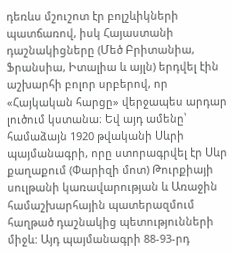դեռևս մշուշոտ էր բոլշևիկների պատճառով, իսկ Հայաստանի դաշնակիցները (Մեծ Բրիտանիա, Ֆրանսիա, Իտալիա և այլն) երդվել էին աշխարհի բոլոր սրբերով, որ «Հայկական հարցը» վերջապես արդար լուծում կստանա։ Եվ այդ ամենը՝ համաձայն 1920 թվականի Սևրի պայմանագրի, որը ստորագրվել էր Սևր քաղաքում (Փարիզի մոտ) Թուրքիայի սուլթանի կառավարության և Առաջին համաշխարհային պատերազմում հաղթած դաշնակից պետությունների միջև: Այդ պայմանագրի 88-93-րդ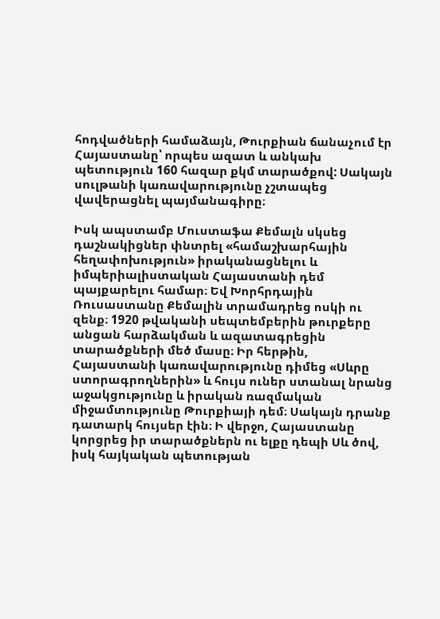հոդվածների համաձայն, Թուրքիան ճանաչում էր Հայաստանը՝ որպես ազատ և անկախ պետություն 160 հազար քկմ տարածքով: Սակայն սուլթանի կառավարությունը չշտապեց վավերացնել պայմանագիրը։

Իսկ ապստամբ Մուստաֆա Քեմալն սկսեց դաշնակիցներ փնտրել «համաշխարհային հեղափոխություն» իրականացնելու և իմպերիալիստական Հայաստանի դեմ պայքարելու համար։ Եվ Խորհրդային Ռուսաստանը Քեմալին տրամադրեց ոսկի ու զենք։ 1920 թվականի սեպտեմբերին թուրքերը անցան հարձակման և ազատագրեցին տարածքների մեծ մասը։ Իր հերթին, Հայաստանի կառավարությունը դիմեց «Սևրը ստորագրողներին» և հույս ուներ ստանալ նրանց աջակցությունը և իրական ռազմական միջամտությունը Թուրքիայի դեմ։ Սակայն դրանք դատարկ հույսեր էին։ Ի վերջո, Հայաստանը կորցրեց իր տարածքներն ու ելքը դեպի Սև ծով, իսկ հայկական պետության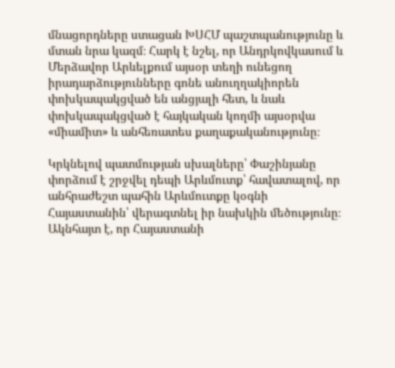մնացորդները ստացան ԽՍՀՄ պաշտպանությունը և մտան նրա կազմ։ Հարկ է նշել, որ Անդրկովկասում և Մերձավոր Արևելքում այսօր տեղի ունեցող իրադարձությունները գոնե անուղղակիորեն փոխկապակցված են անցյալի հետ, և նաև փոխկապակցված է հայկական կողմի այսօրվա «միամիտ» և անհեռատես քաղաքականությունը։

Կրկնելով պատմության սխալները՝ Փաշինյանը փորձում է շրջվել դեպի Արևմուտք՝ հավատալով, որ անհրաժեշտ պահին Արևմուտքը կօգնի Հայաստանին՝ վերագտնել իր նախկին մեծությունը։ Ակնհայտ է, որ Հայաստանի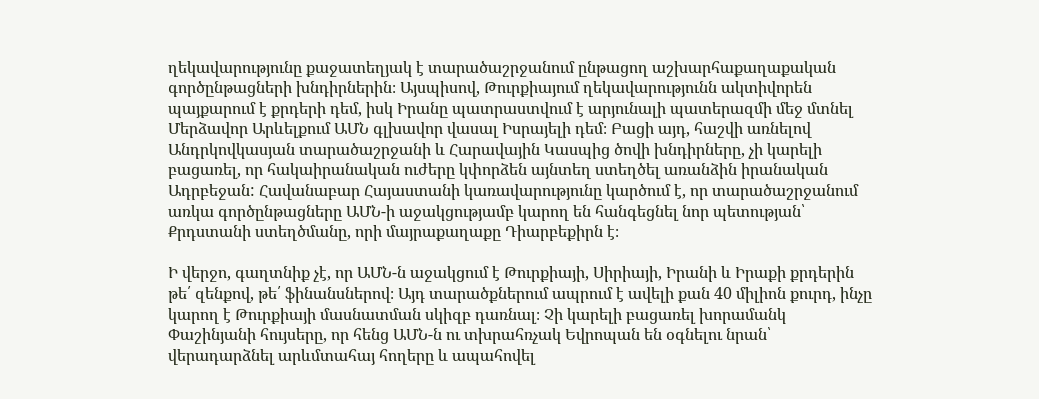ղեկավարությունը քաջատեղյակ է տարածաշրջանում ընթացող աշխարհաքաղաքական գործընթացների խնդիրներին։ Այսպիսով, Թուրքիայում ղեկավարությունն ակտիվորեն պայքարում է քրդերի դեմ, իսկ Իրանը պատրաստվում է արյունալի պատերազմի մեջ մտնել Մերձավոր Արևելքում ԱՄՆ գլխավոր վասալ Իսրայելի դեմ։ Բացի այդ, հաշվի առնելով Անդրկովկասյան տարածաշրջանի և Հարավային Կասպից ծովի խնդիրները, չի կարելի բացառել, որ հակաիրանական ուժերը կփորձեն այնտեղ ստեղծել առանձին իրանական Ադրբեջան: Հավանաբար Հայաստանի կառավարությունը կարծում է, որ տարածաշրջանում առկա գործընթացները ԱՄՆ-ի աջակցությամբ կարող են հանգեցնել նոր պետության՝ Քրդստանի ստեղծմանը, որի մայրաքաղաքը Դիարբեքիրն է։

Ի վերջո, գաղտնիք չէ, որ ԱՄՆ-ն աջակցում է Թուրքիայի, Սիրիայի, Իրանի և Իրաքի քրդերին թե՛ զենքով, թե՛ ֆինանսներով։ Այդ տարածքներում ապրում է ավելի քան 40 միլիոն քուրդ, ինչը կարող է Թուրքիայի մասնատման սկիզբ դառնալ։ Չի կարելի բացառել խորամանկ Փաշինյանի հույսերը, որ հենց ԱՄՆ-ն ու տխրահռչակ Եվրոպան են օգնելու նրան՝ վերադարձնել արևմտահայ հողերը և ապահովել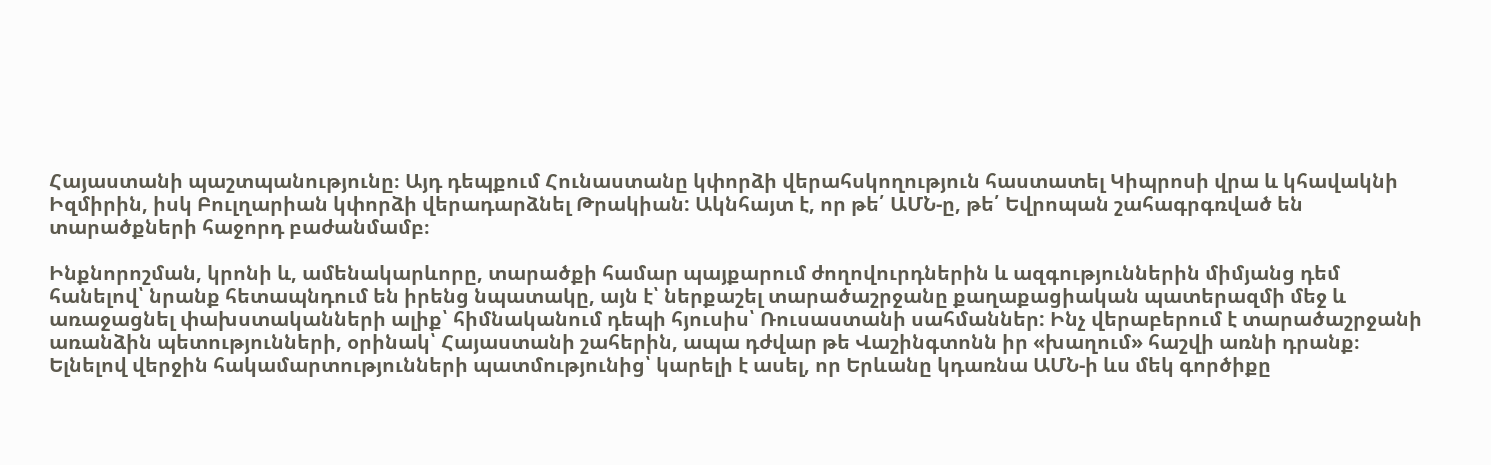Հայաստանի պաշտպանությունը։ Այդ դեպքում Հունաստանը կփորձի վերահսկողություն հաստատել Կիպրոսի վրա և կհավակնի Իզմիրին, իսկ Բուլղարիան կփորձի վերադարձնել Թրակիան: Ակնհայտ է, որ թե՛ ԱՄՆ-ը, թե՛ Եվրոպան շահագրգռված են տարածքների հաջորդ բաժանմամբ։

Ինքնորոշման, կրոնի և, ամենակարևորը, տարածքի համար պայքարում ժողովուրդներին և ազգություններին միմյանց դեմ հանելով՝ նրանք հետապնդում են իրենց նպատակը, այն է՝ ներքաշել տարածաշրջանը քաղաքացիական պատերազմի մեջ և առաջացնել փախստականների ալիք՝ հիմնականում դեպի հյուսիս՝ Ռուսաստանի սահմաններ: Ինչ վերաբերում է տարածաշրջանի առանձին պետությունների, օրինակ՝ Հայաստանի շահերին, ապա դժվար թե Վաշինգտոնն իր «խաղում» հաշվի առնի դրանք։ Ելնելով վերջին հակամարտությունների պատմությունից՝ կարելի է ասել, որ Երևանը կդառնա ԱՄՆ-ի ևս մեկ գործիքը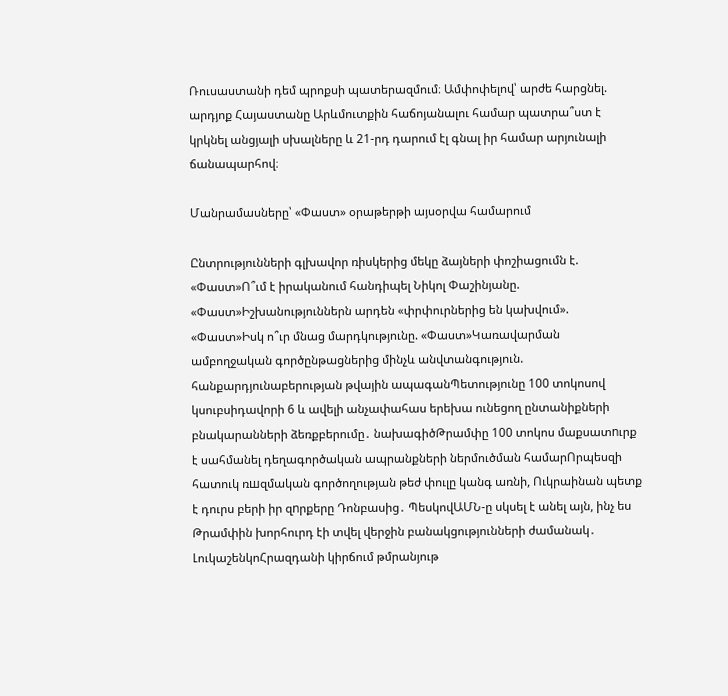Ռուսաստանի դեմ պրոքսի պատերազմում։ Ամփոփելով՝ արժե հարցնել. արդյոք Հայաստանը Արևմուտքին հաճոյանալու համար պատրա՞ստ է կրկնել անցյալի սխալները և 21-րդ դարում էլ գնալ իր համար արյունալի ճանապարհով։

Մանրամասները՝ «Փաստ» օրաթերթի այսօրվա համարում

Ընտրությունների գլխավոր ռիսկերից մեկը ձայների փոշիացումն է. «Փաստ»Ո՞ւմ է իրականում հանդիպել Նիկոլ Փաշինյանը. «Փաստ»Իշխանություններն արդեն «փրփուրներից են կախվում». «Փաստ»Իսկ ո՞ւր մնաց մարդկությունը. «Փաստ»Կառավարման ամբողջական գործընթացներից մինչև անվտանգություն. հանքարդյունաբերության թվային ապագանՊետությունը 100 տոկոսով կսուբսիդավորի 6 և ավելի անչափահաս երեխա ունեցող ընտանիքների բնակարանների ձեռքբերումը․ նախագիծԹրամփը 100 տոկոս մաքսատnւրք է սահմանել դեղագործական ապրանքների ներմուծման համարՈրպեսզի հատուկ ռшզմական գործողության թեժ փուլը կանգ առնի, Ուկրաինան պետք է դուրս բերի իր զnրքերը Դոնբասից․ ՊեսկովԱՄՆ-ը սկսել է անել այն, ինչ ես Թրամփին խորհուրդ էի տվել վերջին բանակցությունների ժամանակ․ ԼուկաշենկոՀրազդանի կիրճում թմրանյութ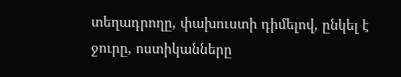տեղադրողը, փախուստի դիմելով, ընկել է ջուրը, ոստիկանները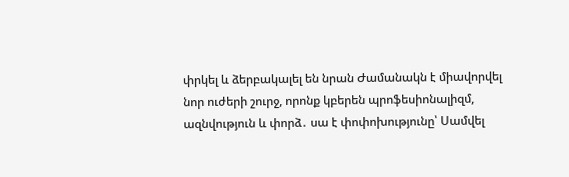փրկել և ձերբակալել են նրան Ժամանակն է միավորվել նոր ուժերի շուրջ, որոնք կբերեն պրոֆեսիոնալիզմ, ազնվություն և փորձ․ սա է փոփոխությունը՝ Սամվել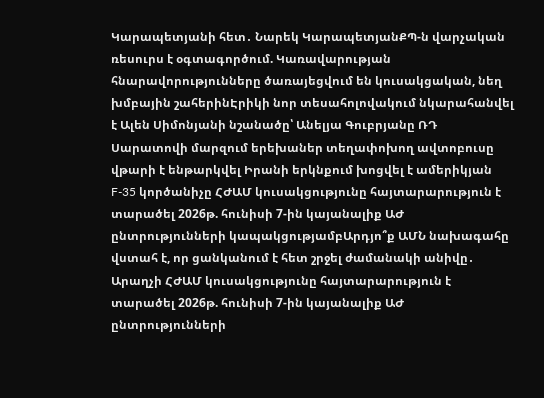Կարապետյանի հետ․ Նարեկ ԿարապետյանՔՊ-ն վարչական ռեսուրս է օգտագործում. Կառավարության հնարավորությունները ծառայեցվում են կուսակցական, նեղ խմբային շահերինԷրիկի նոր տեսահոլովակում նկարահանվել է Ալեն Սիմոնյանի նշանածը՝ Անելյա Գուբրյանը ՌԴ Սարատովի մարզում երեխաներ տեղափոխող ավտոբուսը վթարի է ենթարկվել Իրանի երկնքում խոցվել է ամերիկյան F-35 կործանիչը ՀԺԱՄ կուսակցությունը հայտարարություն է տարածել 2026թ. հունիսի 7-ին կայանալիք ԱԺ ընտրությունների կապակցությամբԱրդյո՞ք ԱՄՆ նախագահը վստահ է, որ ցանկանում է հետ շրջել ժամանակի անիվը․ Արաղչի ՀԺԱՄ կուսակցությունը հայտարարություն է տարածել 2026թ. հունիսի 7-ին կայանալիք ԱԺ ընտրությունների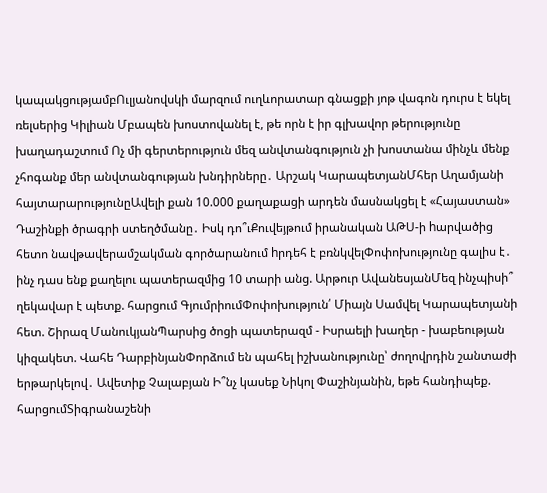կապակցությամբՈւլյանովսկի մարզում ուղևորատար գնացքի յոթ վագոն դուրս է եկել ռելսերից Կիլիան Մբապեն խոստովանել է, թե որն է իր գլխավոր թերությունը խաղադաշտում Ոչ մի գերտերություն մեզ անվտանգություն չի խոստանա մինչև մենք չհոգանք մեր անվտանգության խնդիրները․ Արշակ ԿարապետյանՄհեր Աղամյանի հայտարարությունըԱվելի քան 10.000 քաղաքացի արդեն մասնակցել է «Հայաստան» Դաշինքի ծրագրի ստեղծմանը․ Իսկ դո՞ւՔուվեյթում իրանական ԱԹՍ-ի hարվածից հետո նավթավերամշակման գործարանում hրդեհ է բռնկվելՓոփոխությունը գալիս է․ ինչ դաս ենք քաղելու պատերազմից 10 տարի անց. Արթուր ԱվանեսյանՄեզ ինչպիսի՞ ղեկավար է պետք. հարցում ԳյումրիումՓոփոխություն՛ Միայն Սամվել Կարապետյանի հետ. Շիրազ ՄանուկյանՊարսից ծոցի պատերազմ - Իսրաելի խաղեր - խաբեության կիզակետ. Վահե ԴարբինյանՓորձում են պահել իշխանությունը՝ ժողովրդին շանտաժի երթարկելով․ Ավետիք Չալաբյան Ի՞նչ կասեք Նիկոլ Փաշինյանին, եթե հանդիպեք. հարցումՏիգրանաշենի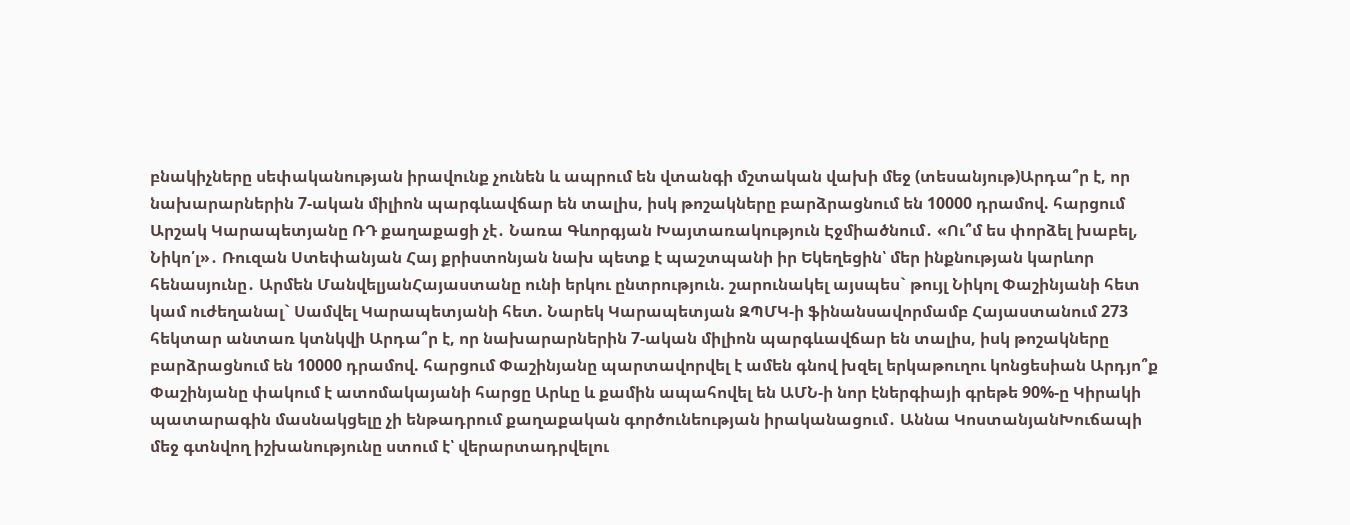բնակիչները սեփականության իրավունք չունեն և ապրում են վտանգի մշտական վախի մեջ (տեսանյութ)Արդա՞ր է, որ նախարարներին 7-ական միլիոն պարգևավճար են տալիս, իսկ թոշակները բարձրացնում են 10000 դրամով. հարցում Արշակ Կարապետյանը ՌԴ քաղաքացի չէ․ Նառա Գևորգյան Խայտառակություն Էջմիածնում․ «Ու՞մ ես փորձել խաբել, Նիկո՛լ»․ Ռուզան Ստեփանյան Հայ քրիստոնյան նախ պետք է պաշտպանի իր Եկեղեցին՝ մեր ինքնության կարևոր հենասյունը․ Արմեն ՄանվելյանՀայաստանը ունի երկու ընտրություն. շարունակել այսպես` թույլ Նիկոլ Փաշինյանի հետ կամ ուժեղանալ` Սամվել Կարապետյանի հետ. Նարեկ Կարապետյան ԶՊՄԿ-ի ֆինանսավորմամբ Հայաստանում 273 հեկտար անտառ կտնկվի Արդա՞ր է, որ նախարարներին 7-ական միլիոն պարգևավճար են տալիս, իսկ թոշակները բարձրացնում են 10000 դրամով. հարցում Փաշինյանը պարտավորվել է ամեն գնով խզել երկաթուղու կոնցեսիան Արդյո՞ք Փաշինյանը փակում է ատոմակայանի հարցը Արևը և քամին ապահովել են ԱՄՆ-ի նոր էներգիայի գրեթե 90%-ը Կիրակի պատարագին մասնակցելը չի ենթադրում քաղաքական գործունեության իրականացում․ Աննա ԿոստանյանԽուճապի մեջ գտնվող իշխանությունը ստում է՝ վերարտադրվելու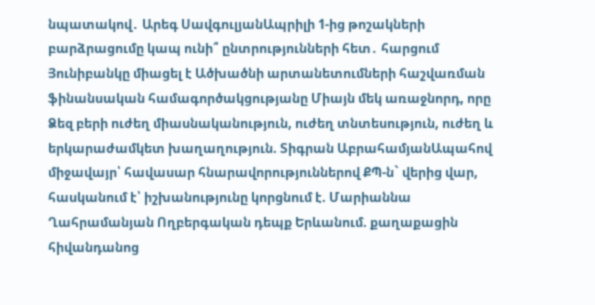նպատակով․ Արեգ ՍավգուլյանԱպրիլի 1-ից թոշակների բարձրացումը կապ ունի՞ ընտրությունների հետ․ հարցում Յունիբանկը միացել է Ածխածնի արտանետումների հաշվառման ֆինանսական համագործակցությանը Միայն մեկ առաջնորդ, որը Ձեզ բերի ուժեղ միասնականություն, ուժեղ տնտեսություն, ուժեղ և երկարաժամկետ խաղաղություն. Տիգրան ԱբրահամյանԱպահով միջավայր՝ հավասար հնարավորություններով ՔՊ-ն` վերից վար, հասկանում է՝ իշխանությունը կորցնում է. Մարիաննա Ղահրամանյան Ողբերգական դեպք Երևանում. քաղաքացին հիվանդանոց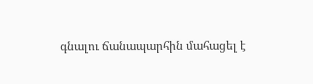գնալու ճանապարհին մահացել է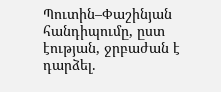Պուտին–Փաշինյան հանդիպումը, ըստ էության, ջրբաժան է դարձել.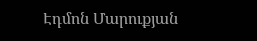Էդմոն Մարուքյան